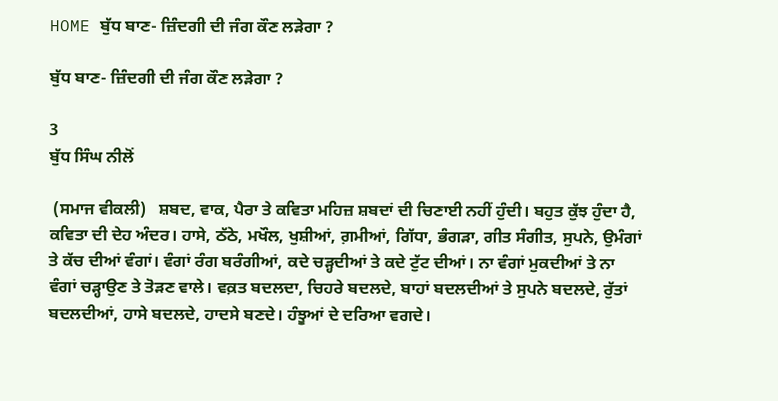HOME ਬੁੱਧ ਬਾਣ- ਜ਼ਿੰਦਗੀ ਦੀ ਜੰਗ ਕੌਣ ਲੜੇਗਾ ?

ਬੁੱਧ ਬਾਣ- ਜ਼ਿੰਦਗੀ ਦੀ ਜੰਗ ਕੌਣ ਲੜੇਗਾ ?

3
ਬੁੱਧ ਸਿੰਘ ਨੀਲੋਂ

 (ਸਮਾਜ ਵੀਕਲੀ)   ਸ਼ਬਦ, ਵਾਕ, ਪੈਰਾ ਤੇ ਕਵਿਤਾ ਮਹਿਜ਼ ਸ਼ਬਦਾਂ ਦੀ ਚਿਣਾਈ ਨਹੀਂ ਹੁੰਦੀ। ਬਹੁਤ ਕੁੱਝ ਹੁੰਦਾ ਹੈ, ਕਵਿਤਾ ਦੀ ਦੇਹ ਅੰਦਰ। ਹਾਸੇ, ਠੱਠੇ, ਮਖੌਲ, ਖੁਸ਼ੀਆਂ, ਗ਼ਮੀਆਂ, ਗਿੱਧਾ, ਭੰਗੜਾ, ਗੀਤ ਸੰਗੀਤ, ਸੁਪਨੇ, ਉਮੰਗਾਂ ਤੇ ਕੱਚ ਦੀਆਂ ਵੰਗਾਂ। ਵੰਗਾਂ ਰੰਗ ਬਰੰਗੀਆਂ, ਕਦੇ ਚੜ੍ਹਦੀਆਂ ਤੇ ਕਦੇ ਟੁੱਟ ਦੀਆਂ। ਨਾ ਵੰਗਾਂ ਮੁਕਦੀਆਂ ਤੇ ਨਾ ਵੰਗਾਂ ਚੜ੍ਹਾਉਣ ਤੇ ਤੋੜਣ ਵਾਲੇ। ਵਕ਼ਤ ਬਦਲਦਾ, ਚਿਹਰੇ ਬਦਲਦੇ, ਬਾਹਾਂ ਬਦਲਦੀਆਂ ਤੇ ਸੁਪਨੇ ਬਦਲਦੇ, ਰੁੱਤਾਂ ਬਦਲਦੀਆਂ, ਹਾਸੇ ਬਦਲਦੇ, ਹਾਦਸੇ ਬਣਦੇ। ਹੰਝੂਆਂ ਦੇ ਦਰਿਆ ਵਗਦੇ।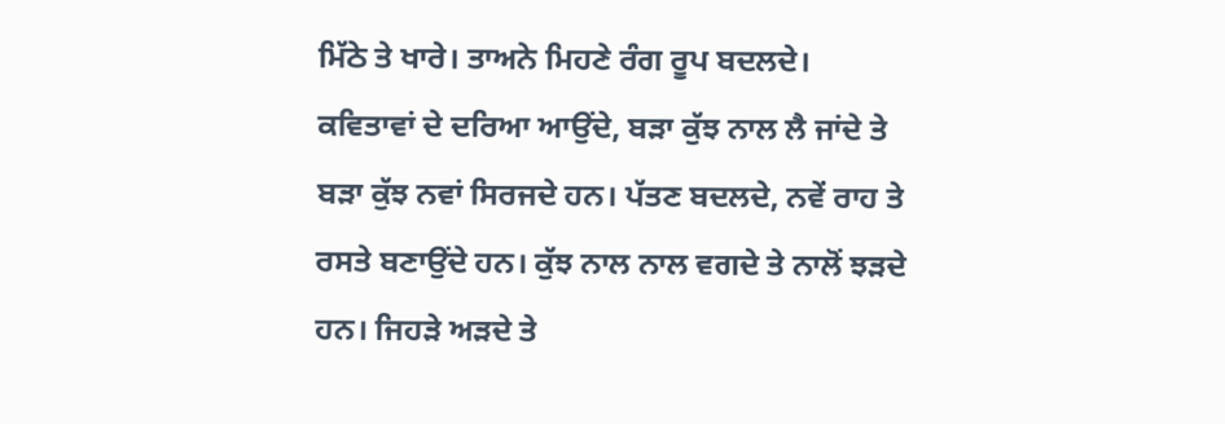ਮਿੱਠੇ ਤੇ ਖਾਰੇ। ਤਾਅਨੇ ਮਿਹਣੇ ਰੰਗ ਰੂਪ ਬਦਲਦੇ। ਕਵਿਤਾਵਾਂ ਦੇ ਦਰਿਆ ਆਉਂਦੇ, ਬੜਾ ਕੁੱਝ ਨਾਲ ਲੈ ਜਾਂਦੇ ਤੇ ਬੜਾ ਕੁੱਝ ਨਵਾਂ ਸਿਰਜਦੇ ਹਨ। ਪੱਤਣ ਬਦਲਦੇ, ਨਵੇਂ ਰਾਹ ਤੇ ਰਸਤੇ ਬਣਾਉਂਦੇ ਹਨ। ਕੁੱਝ ਨਾਲ ਨਾਲ ਵਗਦੇ ਤੇ ਨਾਲੋਂ ਝੜਦੇ ਹਨ। ਜਿਹੜੇ ਅੜਦੇ ਤੇ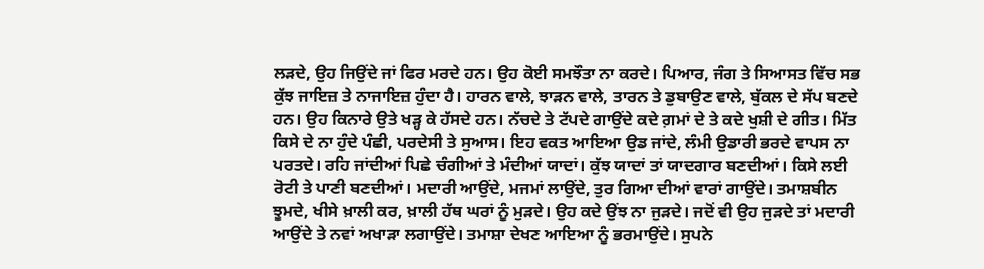ਲੜਦੇ, ਉਹ ਜਿਉਂਦੇ ਜਾਂ ਫਿਰ ਮਰਦੇ ਹਨ। ਉਹ ਕੋਈ ਸਮਝੌਤਾ ਨਾ ਕਰਦੇ। ਪਿਆਰ, ਜੰਗ ਤੇ ਸਿਆਸਤ ਵਿੱਚ ਸਭ ਕੁੱਝ ਜਾਇਜ਼ ਤੇ ਨਾਜਾਇਜ਼ ਹੁੰਦਾ ਹੈ। ਹਾਰਨ ਵਾਲੇ, ਝਾੜਨ ਵਾਲੇ, ਤਾਰਨ ਤੇ ਡੁਬਾਉਣ ਵਾਲੇ, ਬੁੱਕਲ ਦੇ ਸੱਪ ਬਣਦੇ ਹਨ। ਉਹ ਕਿਨਾਰੇ ਉਤੇ ਖੜ੍ਹ ਕੇ ਹੱਸਦੇ ਹਨ। ਨੱਚਦੇ ਤੇ ਟੱਪਦੇ ਗਾਉਂਦੇ ਕਦੇ ਗ਼ਮਾਂ ਦੇ ਤੇ ਕਦੇ ਖੁਸ਼ੀ ਦੇ ਗੀਤ। ਮਿੱਤ ਕਿਸੇ ਦੇ ਨਾ ਹੁੰਦੇ ਪੰਛੀ, ਪਰਦੇਸੀ ਤੇ ਸੁਆਸ। ਇਹ ਵਕਤ ਆਇਆ ਉਡ ਜਾਂਦੇ, ਲੰਮੀ ਉਡਾਰੀ ਭਰਦੇ ਵਾਪਸ ਨਾ ਪਰਤਦੇ। ਰਹਿ ਜਾਂਦੀਆਂ ਪਿਛੇ ਚੰਗੀਆਂ ਤੇ ਮੰਦੀਆਂ ਯਾਦਾਂ। ਕੁੱਝ ਯਾਦਾਂ ਤਾਂ ਯਾਦਗਾਰ ਬਣਦੀਆਂ। ਕਿਸੇ ਲਈ ਰੋਟੀ ਤੇ ਪਾਣੀ ਬਣਦੀਆਂ। ਮਦਾਰੀ ਆਉਂਦੇ, ਮਜਮਾਂ ਲਾਉਂਦੇ, ਤੁਰ ਗਿਆ ਦੀਆਂ ਵਾਰਾਂ ਗਾਉਂਦੇ। ਤਮਾਸ਼ਬੀਨ ਝੂਮਦੇ, ਖੀਸੇ ਖ਼ਾਲੀ ਕਰ, ਖ਼ਾਲੀ ਹੱਥ ਘਰਾਂ ਨੂੰ ਮੁੜਦੇ। ਉਹ ਕਦੇ ਉਂਝ ਨਾ ਜੁੜਦੇ। ਜਦੋਂ ਵੀ ਉਹ ਜੁੜਦੇ ਤਾਂ ਮਦਾਰੀ ਆਉਂਦੇ ਤੇ ਨਵਾਂ ਅਖਾੜਾ ਲਗਾਉਂਦੇ। ਤਮਾਸ਼ਾ ਦੇਖਣ ਆਇਆ ਨੂੰ ਭਰਮਾਉਂਦੇ। ਸੁਪਨੇ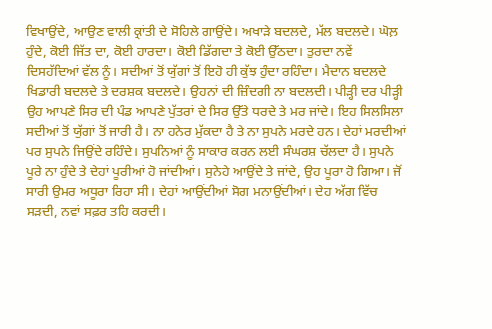ਵਿਖਾਉਂਦੇ, ਆਉਣ ਵਾਲੀ ਕ੍ਰਾਂਤੀ ਦੇ ਸੋਹਿਲੇ ਗਾਉਂਦੇ। ਅਖਾੜੇ ਬਦਲਦੇ, ਮੱਲ ਬਦਲਦੇ। ਘੋਲ਼ ਹੁੰਦੇ, ਕੋਈ ਜਿੱਤ ਦਾ, ਕੋਈ ਹਾਰਦਾ। ਕੋਈ ਡਿੱਗਦਾ ਤੇ ਕੋਈ ਉੱਠਦਾ। ਤੁਰਦਾ ਨਵੇਂ ਦਿਸਹੱਦਿਆਂ ਵੱਲ ਨੂੰ। ਸਦੀਆਂ ਤੋਂ ਯੁੱਗਾਂ ਤੋਂ ਇਹੋ ਹੀ ਕੁੱਝ ਹੁੰਦਾ ਰਹਿੰਦਾ। ਮੈਦਾਨ ਬਦਲਦੇ ਖਿਡਾਰੀ ਬਦਲਦੇ ਤੇ ਦਰਸ਼ਕ ਬਦਲਦੇ। ਉਹਨਾਂ ਦੀ ਜ਼ਿੰਦਗੀ ਨਾ ਬਦਲਦੀ। ਪੀੜ੍ਹੀ ਦਰ ਪੀੜ੍ਹੀ ਉਹ ਆਪਣੇ ਸਿਰ ਦੀ ਪੰਡ ਆਪਣੇ ਪੁੱਤਰਾਂ ਦੇ ਸਿਰ ਉੱਤੇ ਧਰਦੇ ਤੇ ਮਰ ਜਾਂਦੇ। ਇਹ ਸਿਲਸਿਲਾ ਸਦੀਆਂ ਤੋਂ ਯੁੱਗਾਂ ਤੋਂ ਜਾਰੀ ਹੈ। ਨਾ ਹਨੇਰ ਮੁੱਕਦਾ ਹੈ ਤੇ ਨਾ ਸੁਪਨੇ ਮਰਦੇ ਹਨ। ਦੇਹਾਂ ਮਰਦੀਆਂ ਪਰ ਸੁਪਨੇ ਜਿਉਂਦੇ ਰਹਿੰਦੇ। ਸੁਪਨਿਆਂ ਨੂੰ ਸਾਕਾਰ ਕਰਨ ਲਈ ਸੰਘਰਸ਼ ਚੱਲਦਾ ਹੈ। ਸੁਪਨੇ ਪੂਰੇ ਨਾ ਹੁੰਦੇ ਤੇ ਦੇਹਾਂ ਪੂਰੀਆਂ ਹੋ ਜਾਂਦੀਆਂ। ਸੁਨੇਹੇ ਆਉਂਦੇ ਤੇ ਜਾਂਦੇ, ਉਹ ਪੂਰਾ ਹੋ ਗਿਆ। ਜੋਂ ਸਾਰੀ ਉਮਰ ਅਧੂਰਾ ਰਿਹਾ ਸੀ। ਦੇਹਾਂ ਆਉਂਦੀਆਂ ਸੋਗ ਮਨਾਉਂਦੀਆਂ। ਦੇਹ ਅੱਗ ਵਿੱਚ ਸੜਦੀ, ਨਵਾਂ ਸਫ਼ਰ ਤਹਿ ਕਰਦੀ।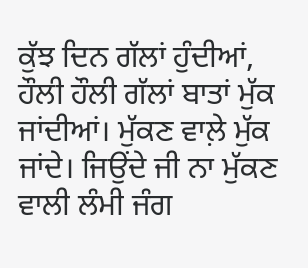ਕੁੱਝ ਦਿਨ ਗੱਲਾਂ ਹੁੰਦੀਆਂ, ਹੌਲੀ ਹੌਲੀ ਗੱਲਾਂ ਬਾਤਾਂ ਮੁੱਕ ਜਾਂਦੀਆਂ। ਮੁੱਕਣ ਵਾਲ਼ੇ ਮੁੱਕ ਜਾਂਦੇ। ਜਿਉਂਦੇ ਜੀ ਨਾ ਮੁੱਕਣ ਵਾਲੀ ਲੰਮੀ ਜੰਗ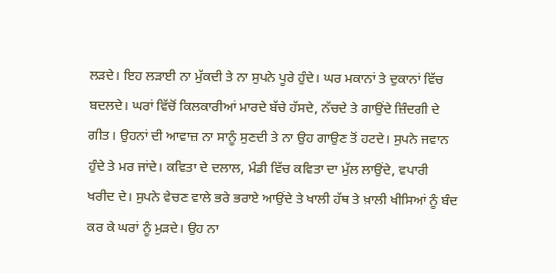ਲੜਦੇ। ਇਹ ਲੜਾਈ ਨਾ ਮੁੱਕਦੀ ਤੇ ਨਾ ਸੁਪਨੇ ਪੂਰੇ ਹੁੰਦੇ। ਘਰ ਮਕਾਨਾਂ ਤੇ ਦੁਕਾਨਾਂ ਵਿੱਚ ਬਦਲਦੇ। ਘਰਾਂ ਵਿੱਚੋਂ ਕਿਲਕਾਰੀਆਂ ਮਾਰਦੇ ਬੱਚੇ ਹੱਸਦੇ, ਨੱਚਦੇ ਤੇ ਗਾਉਂਦੇ ਜ਼ਿੰਦਗੀ ਦੇ ਗੀਤ। ਉਹਨਾਂ ਦੀ ਆਵਾਜ਼ ਨਾ ਸਾਨੂੰ ਸੁਣਦੀ ਤੇ ਨਾ ਉਹ ਗਾਉਣ ਤੋਂ ਹਟਦੇ। ਸੁਪਨੇ ਜਵਾਨ ਹੁੰਦੇ ਤੇ ਮਰ ਜਾਂਦੇ। ਕਵਿਤਾ ਦੇ ਦਲਾਲ, ਮੰਡੀ ਵਿੱਚ ਕਵਿਤਾ ਦਾ ਮੁੱਲ ਲਾਉਂਦੇ, ਵਪਾਰੀ ਖਰੀਦ ਦੇ। ਸੁਪਨੇ ਵੇਚਣ ਵਾਲੇ ਭਰੇ ਭਰਾਏ ਆਉਂਦੇ ਤੇ ਖਾਲੀ ਹੱਥ ਤੇ ਖ਼ਾਲੀ ਖੀਸਿਆਂ ਨੂੰ ਬੰਦ ਕਰ ਕੇ ਘਰਾਂ ਨੂੰ ਮੁੜਦੇ। ਉਹ ਨਾ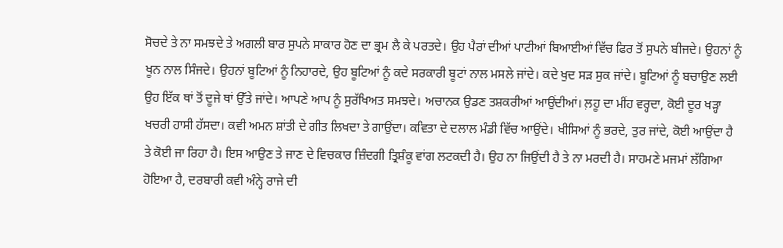ਸੋਚਦੇ ਤੇ ਨਾ ਸਮਝਦੇ ਤੇ ਅਗਲੀ ਬਾਰ ਸੁਪਨੇ ਸਾਕਾਰ ਹੋਣ ਦਾ ਭ੍ਰਮ ਲੈ ਕੇ ਪਰਤਦੇ। ਉਹ ਪੈਰਾਂ ਦੀਆਂ ਪਾਟੀਆਂ ਬਿਆਈਆਂ ਵਿੱਚ ਫਿਰ ਤੋਂ ਸੁਪਨੇ ਬੀਜਦੇ। ਉਹਨਾਂ ਨੂੰ ਖੂਨ ਨਾਲ ਸਿੰਜਦੇ। ਉਹਨਾਂ ਬੂਟਿਆਂ ਨੂੰ ਨਿਹਾਰਦੇ, ਉਹ ਬੂਟਿਆਂ ਨੂੰ ਕਦੇ ਸਰਕਾਰੀ ਬੂਟਾਂ ਨਾਲ ਮਸਲੇ ਜਾਂਦੇ। ਕਦੇ ਖੁਦ ਸੜ ਸੁਕ ਜਾਂਦੇ। ਬੂਟਿਆਂ ਨੂੰ ਬਚਾਉਣ ਲਈ ਉਹ ਇੱਕ ਥਾਂ ਤੋਂ ਦੂਜੇ ਥਾਂ ਉੱਤੇ ਜਾਂਦੇ। ਆਪਣੇ ਆਪ ਨੂੰ ਸੁਰੱਖਿਅਤ ਸਮਝਦੇ। ਅਚਾਨਕ ਉਡਣ ਤਸ਼ਕਰੀਆਂ ਆਉਂਦੀਆਂ। ਲ਼ਹੂ ਦਾ ਮੀਂਹ ਵਰ੍ਹਦਾ, ਕੋਈ ਦੂਰ ਖੜ੍ਹਾ ਖਚਰੀ ਹਾਸੀ ਹੱਸਦਾ। ਕਵੀ ਅਮਨ ਸ਼ਾਂਤੀ ਦੇ ਗੀਤ ਲਿਖਦਾ ਤੇ ਗਾਉਂਦਾ। ਕਵਿਤਾ ਦੇ ਦਲਾਲ ਮੰਡੀ ਵਿੱਚ ਆਉਂਦੇ। ਖੀਸਿਆਂ ਨੂੰ ਭਰਦੇ, ਤੁਰ ਜਾਂਦੇ, ਕੋਈ ਆਉਂਦਾ ਹੈ ਤੇ ਕੋਈ ਜਾ ਰਿਹਾ ਹੈ। ਇਸ ਆਉਣ ਤੇ ਜਾਣ ਦੇ ਵਿਚਕਾਰ ਜ਼ਿੰਦਗੀ ਤ੍ਰਿਸ਼ੰਕੂ ਵਾਂਗ ਲਟਕਦੀ ਹੈ। ਉਹ ਨਾ ਜਿਉਂਦੀ ਹੈ ਤੇ ਨਾ ਮਰਦੀ ਹੈ। ਸਾਹਮਣੇ ਮਜਮਾਂ ਲੱਗਿਆ ਹੋਇਆ ਹੈ, ਦਰਬਾਰੀ ਕਵੀ ਅੰਨ੍ਹੇ ਰਾਜੇ ਦੀ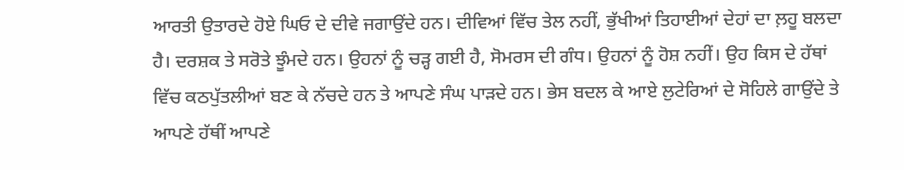ਆਰਤੀ ਉਤਾਰਦੇ ਹੋਏ ਘਿਓ ਦੇ ਦੀਵੇ ਜਗਾਉਂਦੇ ਹਨ। ਦੀਵਿਆਂ ਵਿੱਚ ਤੇਲ ਨਹੀਂ, ਭੁੱਖੀਆਂ ਤਿਹਾਈਆਂ ਦੇਹਾਂ ਦਾ ਲ਼ਹੂ ਬਲਦਾ ਹੈ। ਦਰਸ਼ਕ ਤੇ ਸਰੋਤੇ ਝੂੰਮਦੇ ਹਨ। ਉਹਨਾਂ ਨੂੰ ਚੜ੍ਹ ਗਈ ਹੈ, ਸੋਮਰਸ ਦੀ ਗੰਧ। ਉਹਨਾਂ ਨੂੰ ਹੋਸ਼ ਨਹੀਂ। ਉਹ ਕਿਸ ਦੇ ਹੱਥਾਂ ਵਿੱਚ ਕਠਪੁੱਤਲੀਆਂ ਬਣ ਕੇ ਨੱਚਦੇ ਹਨ ਤੇ ਆਪਣੇ ਸੰਘ ਪਾੜਦੇ ਹਨ। ਭੇਸ ਬਦਲ ਕੇ ਆਏ ਲੁਟੇਰਿਆਂ ਦੇ ਸੋਹਿਲੇ ਗਾਉਂਦੇ ਤੇ ਆਪਣੇ ਹੱਥੀਂ ਆਪਣੇ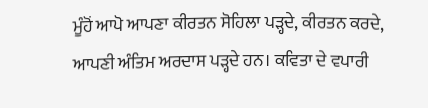ਮੂੰਹੋਂ ਆਪੋ ਆਪਣਾ ਕੀਰਤਨ ਸੋਹਿਲਾ ਪੜ੍ਹਦੇ, ਕੀਰਤਨ ਕਰਦੇ, ਆਪਣੀ ਅੰਤਿਮ ਅਰਦਾਸ ਪੜ੍ਹਦੇ ਹਨ। ਕਵਿਤਾ ਦੇ ਵਪਾਰੀ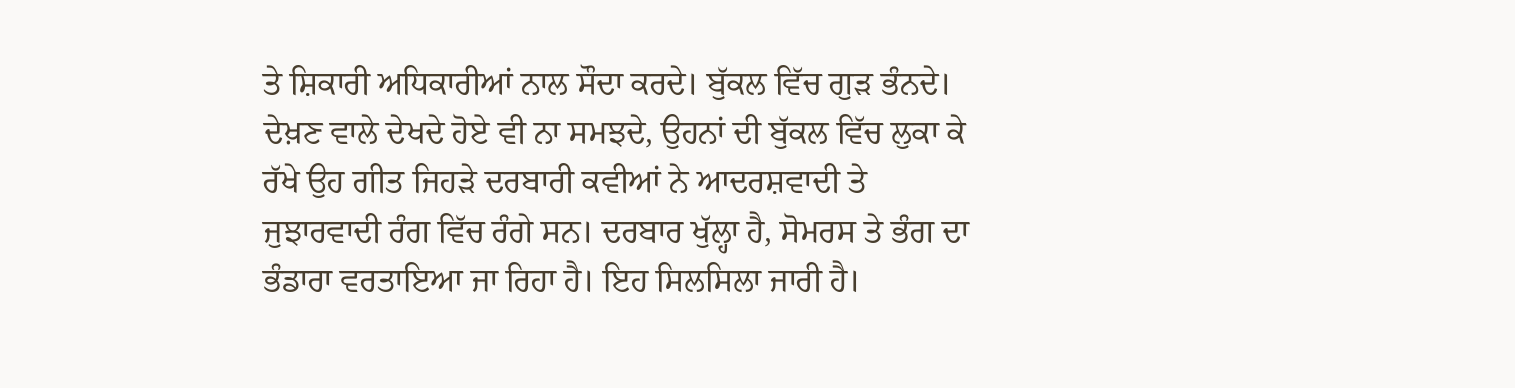ਤੇ ਸ਼ਿਕਾਰੀ ਅਧਿਕਾਰੀਆਂ ਨਾਲ ਸੌਦਾ ਕਰਦੇ। ਬੁੱਕਲ ਵਿੱਚ ਗੁੜ ਭੰਨਦੇ। ਦੇਖ਼ਣ ਵਾਲੇ ਦੇਖਦੇ ਹੋਏ ਵੀ ਨਾ ਸਮਝਦੇ, ਉਹਨਾਂ ਦੀ ਬੁੱਕਲ ਵਿੱਚ ਲੁਕਾ ਕੇ ਰੱਖੇ ਉਹ ਗੀਤ ਜਿਹੜੇ ਦਰਬਾਰੀ ਕਵੀਆਂ ਨੇ ਆਦਰਸ਼ਵਾਦੀ ਤੇ ਜੁਝਾਰਵਾਦੀ ਰੰਗ ਵਿੱਚ ਰੰਗੇ ਸਨ। ਦਰਬਾਰ ਖੁੱਲ੍ਹਾ ਹੈ, ਸੋਮਰਸ ਤੇ ਭੰਗ ਦਾ ਭੰਡਾਰਾ ਵਰਤਾਇਆ ਜਾ ਰਿਹਾ ਹੈ। ਇਹ ਸਿਲਸਿਲਾ ਜਾਰੀ ਹੈ।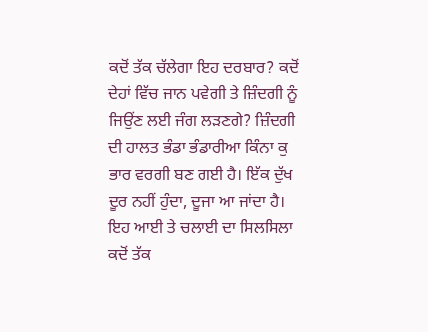ਕਦੋਂ ਤੱਕ ਚੱਲੇਗਾ ਇਹ ਦਰਬਾਰ? ਕਦੋਂ ਦੇਹਾਂ ਵਿੱਚ ਜਾਨ ਪਵੇਗੀ ਤੇ ਜ਼ਿੰਦਗੀ ਨੂੰ ਜਿਉਂਣ ਲਈ ਜੰਗ ਲੜਣਗੇ? ਜ਼ਿੰਦਗੀ ਦੀ ਹਾਲਤ ਭੰਡਾ ਭੰਡਾਰੀਆ ਕਿੰਨਾ ਕੁ ਭਾਰ ਵਰਗੀ ਬਣ ਗਈ ਹੈ। ਇੱਕ ਦੁੱਖ ਦੂਰ ਨਹੀਂ ਹੁੰਦਾ, ਦੂਜਾ ਆ ਜਾਂਦਾ ਹੈ। ਇਹ ਆਈ ਤੇ ਚਲਾਈ ਦਾ ਸਿਲਸਿਲਾ ਕਦੋਂ ਤੱਕ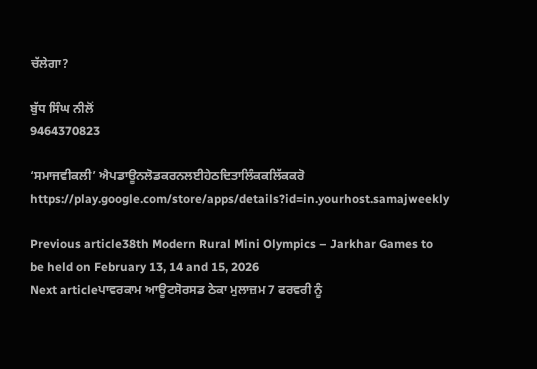ਚੱਲੇਗਾ?

ਬੁੱਧ ਸਿੰਘ ਨੀਲੋਂ
9464370823

‘ਸਮਾਜਵੀਕਲੀ’ ਐਪਡਾਊਨਲੋਡਕਰਨਲਈਹੇਠਦਿਤਾਲਿੰਕਕਲਿੱਕਕਰੋ
https://play.google.com/store/apps/details?id=in.yourhost.samajweekly

Previous article38th Modern Rural Mini Olympics – Jarkhar Games to be held on February 13, 14 and 15, 2026
Next articleਪਾਵਰਕਾਮ ਆਊਟਸੋਰਸਡ ਠੇਕਾ ਮੁਲਾਜ਼ਮ 7 ਫਰਵਰੀ ਨੂੰ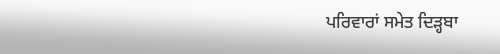ਪਰਿਵਾਰਾਂ ਸਮੇਤ ਦਿੜ੍ਹਬਾ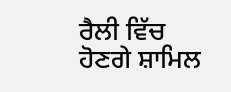ਰੈਲੀ ਵਿੱਚ ਹੋਣਗੇ ਸ਼ਾਮਿਲ